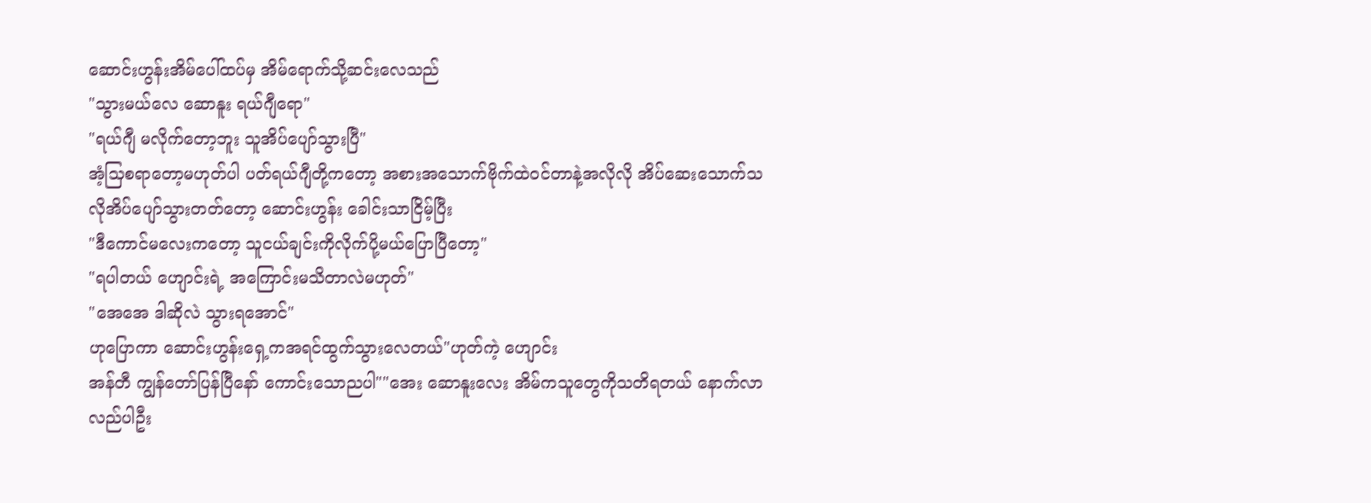ဆောင်းဟွန်းအိမ်ပေါ်ထပ်မှ အိမ်ရောက်သို့ဆင်းလေသည်
"သွားမယ်လေ ဆောနူး ရယ်ဂျီရော"
"ရယ်ဂျီ မလိုက်တော့ဘူး သူအိပ်ပျော်သွားပြီ"
အံ့သြစရာတော့မဟုတ်ပါ ပတ်ရယ်ဂျီတို့ကတော့ အစားအသောက်ဗိုက်ထဲဝင်တာနဲ့အလိုလို အိပ်ဆေးသောက်သလိုအိပ်ပျော်သွားတတ်တော့ ဆောင်းဟွန်း ခေါင်းသာငြိမ့်ပြီး
"ဒီကောင်မလေးကတော့ သူငယ်ချင်းကိုလိုက်ပို့မယ်ပြောပြီတော့"
"ရပါတယ် ဟျောင်းရဲ့ အကြောင်းမသိတာလဲမဟုတ်"
"အေအေ ဒါဆိုလဲ သွားရအောင်"
ဟုပြောကာ ဆောင်းဟွန်းရှေ့ကအရင်ထွက်သွားလေတယ်"ဟုတ်ကဲ့ ဟျောင်း
အန်တီ ကျွန်တော်ပြန်ပြီနော် ကောင်းသောညပါ""အေး ဆောနူးလေး အိမ်ကသူတွေကိုသတိရတယ် နောက်လာလည်ပါဦး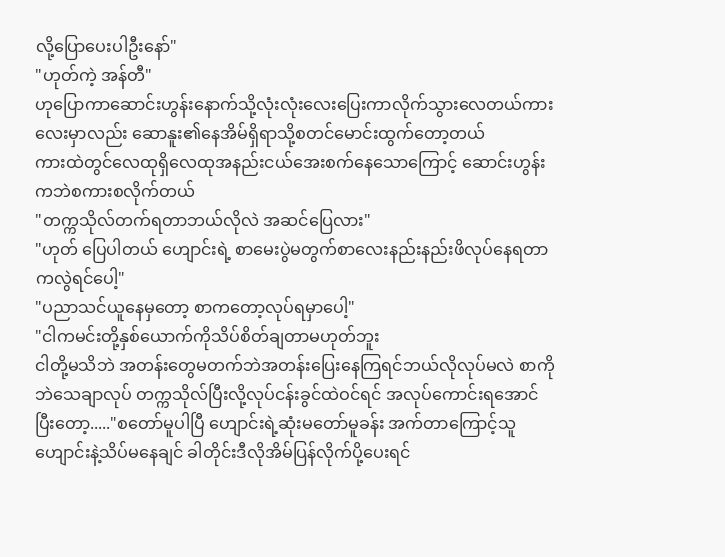လို့ပြောပေးပါဦးနော်"
"ဟုတ်ကဲ့ အန်တီ"
ဟုပြောကာဆောင်းဟွန်းနောက်သို့လုံးလုံးလေးပြေးကာလိုက်သွားလေတယ်ကားလေးမှာလည်း ဆောနူး၏နေအိမ်ရှိရာသို့စတင်မောင်းထွက်တော့တယ်
ကားထဲတွင်လေထုရှိလေထုအနည်းငယ်အေးစက်နေသောကြောင့် ဆောင်းဟွန်းကဘဲစကားစလိုက်တယ်
"တက္ကသိုလ်တက်ရတာဘယ်လိုလဲ အဆင်ပြေလား"
"ဟုတ် ပြေပါတယ် ဟျောင်းရဲ့ စာမေးပွဲမတွက်စာလေးနည်းနည်းဖိလုပ်နေရတာကလွဲရင်ပေါ့"
"ပညာသင်ယူနေမှတော့ စာကတော့လုပ်ရမှာပေါ့"
"ငါကမင်းတို့နှစ်ယောက်ကိုသိပ်စိတ်ချတာမဟုတ်ဘူး
ငါတို့မသိဘဲ အတန်းတွေမတက်ဘဲအတန်းပြေးနေကြရင်ဘယ်လိုလုပ်မလဲ စာကိုဘဲသေချာလုပ် တက္ကသိုလ်ပြီးလို့လုပ်ငန်းခွင်ထဲဝင်ရင် အလုပ်ကောင်းရအောင် ပြီးတော့....."စတော်မူပါပြီ ဟျောင်းရဲ့ဆုံးမတော်မူခန်း အက်တာကြောင့်သူဟျောင်းနဲ့သိပ်မနေချင် ခါတိုင်းဒီလိုအိမ်ပြန်လိုက်ပို့ပေးရင်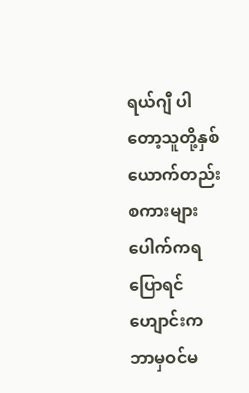ရယ်ဂျီ ပါတော့သူတို့နှစ်ယောက်တည်းစကားများပေါက်ကရပြောရင် ဟျောင်းကဘာမှဝင်မ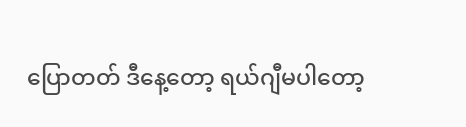ပြောတတ် ဒီနေ့တော့ ရယ်ဂျီမပါတော့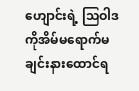ဟျောင်းရဲ့ သြဝါဒကိုအိမ်မရောက်မချင်းနားထောင်ရ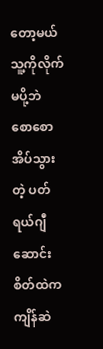တော့မယ် သူ့ကိုလိုက်မပို့ဘဲ စောစောအိပ်သွားတဲ့ ပတ်ရယ်ဂျီ ဆောင်း စိတ်ထဲကကျိန်ဆဲ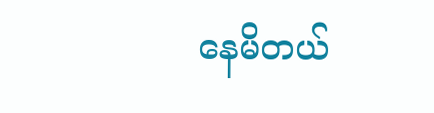နေမိတယ်